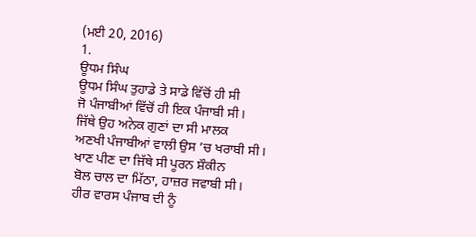(ਮਈ 20, 2016)
1.
ਊਧਮ ਸਿੰਘ
ਊਧਮ ਸਿੰਘ ਤੁਹਾਡੇ ਤੇ ਸਾਡੇ ਵਿੱਚੋਂ ਹੀ ਸੀ
ਜੋ ਪੰਜਾਬੀਆਂ ਵਿੱਚੋਂ ਹੀ ਇਕ ਪੰਜਾਬੀ ਸੀ।
ਜਿੱਥੇ ਉਹ ਅਨੇਕ ਗੁਣਾਂ ਦਾ ਸੀ ਮਾਲਕ
ਅਣਖੀ ਪੰਜਾਬੀਆਂ ਵਾਲੀ ਉਸ ’ਚ ਖਰਾਬੀ ਸੀ।
ਖਾਣ ਪੀਣ ਦਾ ਜਿੱਥੇ ਸੀ ਪੂਰਨ ਸ਼ੌਕੀਨ
ਬੋਲ ਚਾਲ ਦਾ ਮਿੱਠਾ, ਹਾਜ਼ਰ ਜਵਾਬੀ ਸੀ।
ਹੀਰ ਵਾਰਸ ਪੰਜਾਬ ਦੀ ਨੂੰ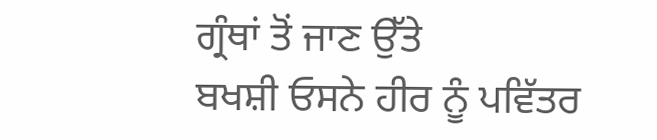ਗ੍ਰੰਥਾਂ ਤੋਂ ਜਾਣ ਉੱਤੇ
ਬਖਸ਼ੀ ਓਸਨੇ ਹੀਰ ਨੂੰ ਪਵਿੱਤਰ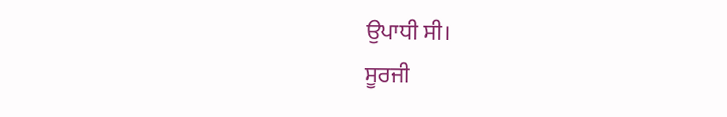ਉਪਾਧੀ ਸੀ।
ਸੂਰਜੀ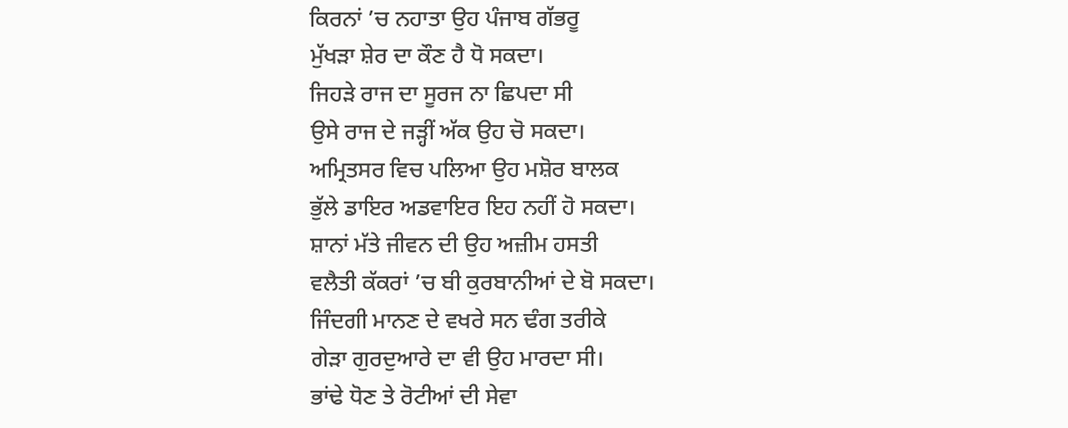ਕਿਰਨਾਂ ’ਚ ਨਹਾਤਾ ਉਹ ਪੰਜਾਬ ਗੱਭਰੂ
ਮੁੱਖੜਾ ਸ਼ੇਰ ਦਾ ਕੌਣ ਹੈ ਧੋ ਸਕਦਾ।
ਜਿਹੜੇ ਰਾਜ ਦਾ ਸੂਰਜ ਨਾ ਛਿਪਦਾ ਸੀ
ਉਸੇ ਰਾਜ ਦੇ ਜੜ੍ਹੀਂ ਅੱਕ ਉਹ ਚੋ ਸਕਦਾ।
ਅਮ੍ਰਿਤਸਰ ਵਿਚ ਪਲਿਆ ਉਹ ਮਸ਼ੋਰ ਬਾਲਕ
ਭੁੱਲੇ ਡਾਇਰ ਅਡਵਾਇਰ ਇਹ ਨਹੀਂ ਹੋ ਸਕਦਾ।
ਸ਼ਾਨਾਂ ਮੱਤੇ ਜੀਵਨ ਦੀ ਉਹ ਅਜ਼ੀਮ ਹਸਤੀ
ਵਲੈਤੀ ਕੱਕਰਾਂ ’ਚ ਬੀ ਕੁਰਬਾਨੀਆਂ ਦੇ ਬੋ ਸਕਦਾ।
ਜਿੰਦਗੀ ਮਾਨਣ ਦੇ ਵਖਰੇ ਸਨ ਢੰਗ ਤਰੀਕੇ
ਗੇੜਾ ਗੁਰਦੁਆਰੇ ਦਾ ਵੀ ਉਹ ਮਾਰਦਾ ਸੀ।
ਭਾਂਢੇ ਧੋਣ ਤੇ ਰੋਟੀਆਂ ਦੀ ਸੇਵਾ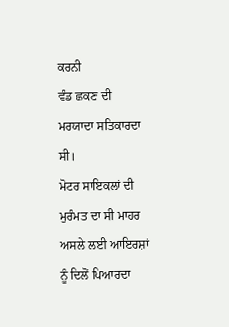ਕਰਨੀ
ਵੰਡ ਛਕਣ ਦੀ ਮਰਯਾਦਾ ਸਤਿਕਾਰਦਾ ਸੀ।
ਮੋਟਰ ਸਾਇਕਲਾਂ ਦੀ ਮੁਰੰਮਤ ਦਾ ਸੀ ਮਾਹਰ
ਅਸਲੇ ਲਈ ਆਇਰਸ਼ਾਂ ਨੂੰ ਦਿਲੋਂ ਪਿਆਰਦਾ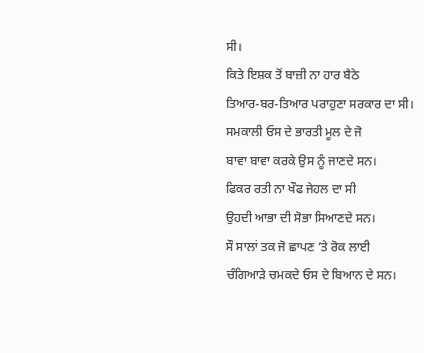ਸੀ।
ਕਿਤੇ ਇਸ਼ਕ ਤੋਂ ਬਾਜ਼ੀ ਨਾ ਹਾਰ ਬੈਠੇ
ਤਿਆਰ-ਬਰ-ਤਿਆਰ ਪਰਾਹੁਣਾ ਸਰਕਾਰ ਦਾ ਸੀ।
ਸਮਕਾਲੀ ਓਸ ਦੇ ਭਾਰਤੀ ਮੂਲ ਦੇ ਜੋ
ਬਾਵਾ ਬਾਵਾ ਕਰਕੇ ਉਸ ਨੂੰ ਜਾਣਦੇ ਸਨ।
ਫਿਕਰ ਰਤੀ ਨਾ ਖੌਫ ਜੇਹਲ ਦਾ ਸੀ
ਉਹਦੀ ਆਭਾ ਦੀ ਸੋਭਾ ਸਿਆਣਦੇ ਸਨ।
ਸੌ ਸਾਲਾਂ ਤਕ ਜੋ ਛਾਪਣ ’ਤੇ ਰੋਕ ਲਾਈ
ਚੰਗਿਆੜੇ ਚਮਕਦੇ ਓਸ ਦੇ ਬਿਆਨ ਦੇ ਸਨ।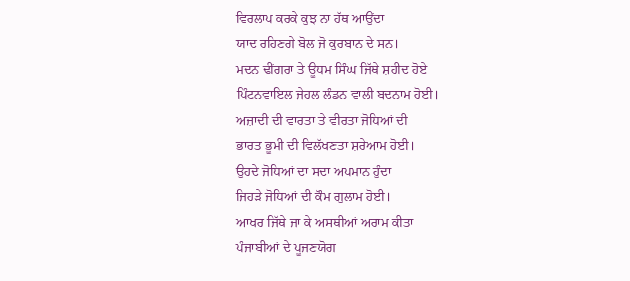ਵਿਰਲਾਪ ਕਰਕੇ ਕੁਝ ਨਾ ਹੱਥ ਆਉਂਦਾ
ਯਾਦ ਰਹਿਣਗੇ ਬੋਲ ਜੋ ਕੁਰਬਾਨ ਦੇ ਸਨ।
ਮਦਨ ਢੀਂਗਰਾ ਤੇ ਊਧਮ ਸਿੰਘ ਜਿੱਥੇ ਸ਼ਹੀਦ ਹੋਏ
ਪਿੰਟਨਵਾਇਲ ਜੇਹਲ ਲੰਡਨ ਵਾਲੀ ਬਦਨਾਮ ਹੋਈ।
ਅਜ਼ਾਦੀ ਦੀ ਵਾਰਤਾ ਤੇ ਵੀਰਤਾ ਜੋਧਿਆਂ ਦੀ
ਭਾਰਤ ਭੂਮੀ ਦੀ ਵਿਲੱਖਣਤਾ ਸ਼ਰੇਆਮ ਹੋਈ।
ਉਹਦੇ ਜੋਧਿਆਂ ਦਾ ਸਦਾ ਅਪਮਾਨ ਹੁੰਦਾ
ਜਿਹੜੇ ਜੋਧਿਆਂ ਦੀ ਕੌਮ ਗੁਲਾਮ ਹੋਈ।
ਆਖਰ ਜਿੱਥੇ ਜਾ ਕੇ ਅਸਥੀਆਂ ਅਰਾਮ ਕੀਤਾ
ਪੰਜਾਬੀਆਂ ਦੇ ਪੂਜਣਯੋਗ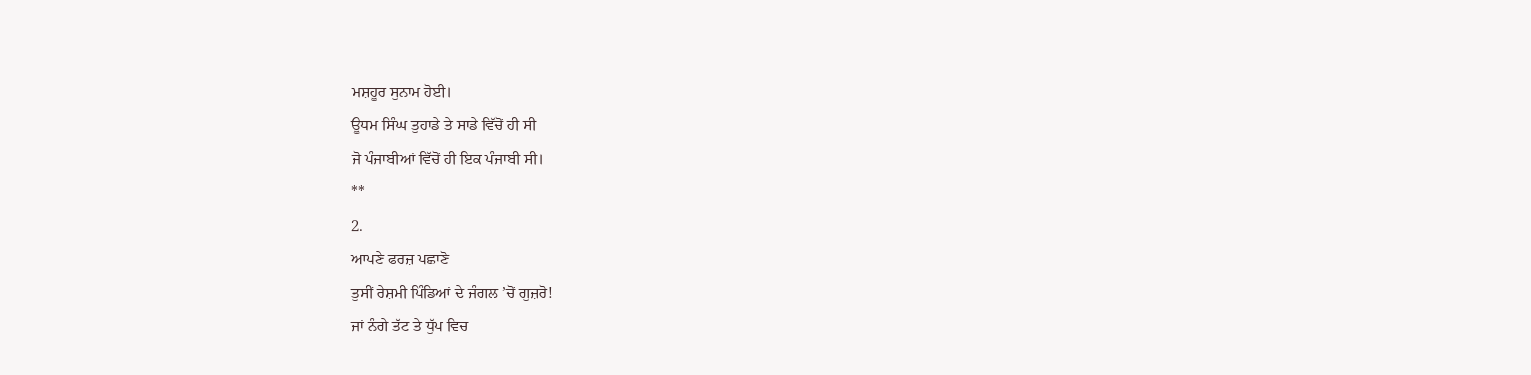ਮਸ਼ਹੂਰ ਸੁਨਾਮ ਹੋਈ।
ਊਧਮ ਸਿੰਘ ਤੁਹਾਡੇ ਤੇ ਸਾਡੇ ਵਿੱਚੋਂ ਹੀ ਸੀ
ਜੋ ਪੰਜਾਬੀਆਂ ਵਿੱਚੋਂ ਹੀ ਇਕ ਪੰਜਾਬੀ ਸੀ।
**
2.
ਆਪਣੇ ਫਰਜ਼ ਪਛਾਣੋ
ਤੁਸੀਂ ਰੇਸ਼ਮੀ ਪਿੰਡਿਆਂ ਦੇ ਜੰਗਲ ’ਚੋਂ ਗੁਜ਼ਰੋ!
ਜਾਂ ਨੰਗੇ ਤੱਟ ਤੇ ਧੁੱਪ ਵਿਚ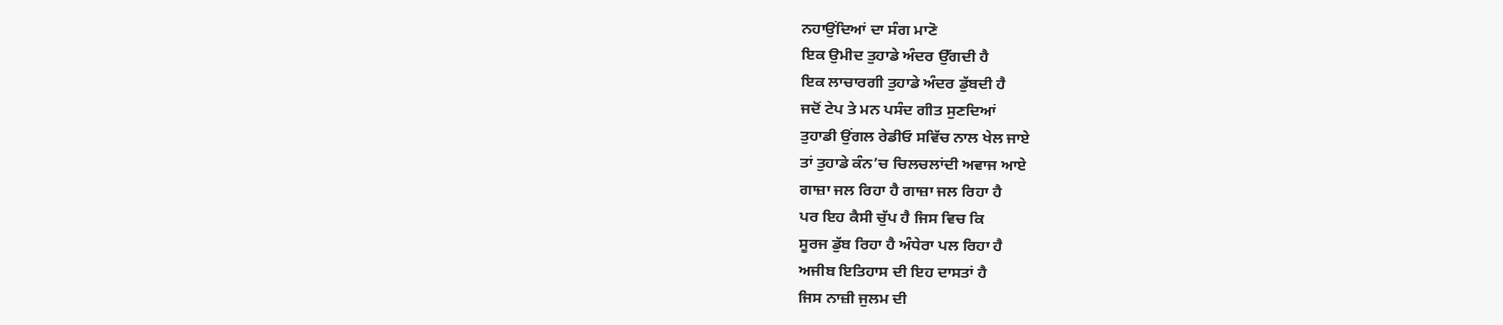ਨਹਾਉਂਦਿਆਂ ਦਾ ਸੰਗ ਮਾਣੋ
ਇਕ ਉਮੀਦ ਤੁਹਾਡੇ ਅੰਦਰ ਉੱਗਦੀ ਹੈ
ਇਕ ਲਾਚਾਰਗੀ ਤੁਹਾਡੇ ਅੰਦਰ ਡੁੱਬਦੀ ਹੈ
ਜਦੋਂ ਟੇਪ ਤੇ ਮਨ ਪਸੰਦ ਗੀਤ ਸੁਣਦਿਆਂ
ਤੁਹਾਡੀ ਉਂਗਲ ਰੇਡੀਓ ਸਵਿੱਚ ਨਾਲ ਖੇਲ ਜਾਏ
ਤਾਂ ਤੁਹਾਡੇ ਕੰਨ’ਚ ਚਿਲਚਲਾਂਦੀ ਅਵਾਜ ਆਏ
ਗਾਜ਼ਾ ਜਲ ਰਿਹਾ ਹੈ ਗਾਜ਼ਾ ਜਲ ਰਿਹਾ ਹੈ
ਪਰ ਇਹ ਕੈਸੀ ਚੁੱਪ ਹੈ ਜਿਸ ਵਿਚ ਕਿ
ਸੂਰਜ ਡੁੱਬ ਰਿਹਾ ਹੈ ਅੰਧੇਰਾ ਪਲ ਰਿਹਾ ਹੈ
ਅਜੀਬ ਇਤਿਹਾਸ ਦੀ ਇਹ ਦਾਸਤਾਂ ਹੈ
ਜਿਸ ਨਾਜ਼ੀ ਜੁਲਮ ਦੀ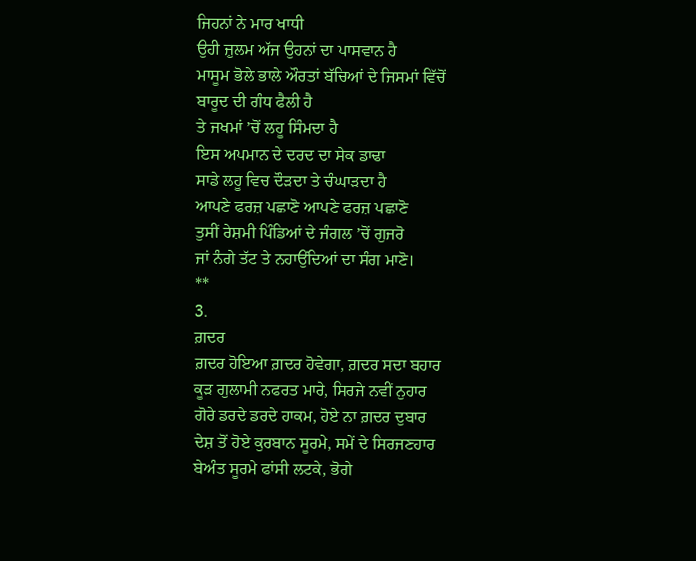ਜਿਹਨਾਂ ਨੇ ਮਾਰ ਖਾਧੀ
ਉਹੀ ਜ਼ੁਲਮ ਅੱਜ ਉਹਨਾਂ ਦਾ ਪਾਸਵਾਨ ਹੈ
ਮਾਸੂਮ ਭੋਲੇ ਭਾਲੇ ਔਰਤਾਂ ਬੱਚਿਆਂ ਦੇ ਜਿਸਮਾਂ ਵਿੱਚੋਂ
ਬਾਰੂਦ ਦੀ ਗੰਧ ਫੈਲੀ ਹੈ
ਤੇ ਜਖਮਾਂ ’ਚੋਂ ਲਹੂ ਸਿੰਮਦਾ ਹੈ
ਇਸ ਅਪਮਾਨ ਦੇ ਦਰਦ ਦਾ ਸੇਕ ਡਾਢਾ
ਸਾਡੇ ਲਹੂ ਵਿਚ ਦੌੜਦਾ ਤੇ ਚੰਘਾੜਦਾ ਹੈ
ਆਪਣੇ ਫਰਜ਼ ਪਛਾਣੋ ਆਪਣੇ ਫਰਜ਼ ਪਛਾਣੋ
ਤੁਸੀਂ ਰੇਸ਼ਮੀ ਪਿੰਡਿਆਂ ਦੇ ਜੰਗਲ ’ਚੋਂ ਗੁਜਰੋ
ਜਾਂ ਨੰਗੇ ਤੱਟ ਤੇ ਨਹਾਉਂਦਿਆਂ ਦਾ ਸੰਗ ਮਾਣੋ।
**
3.
ਗ਼ਦਰ
ਗ਼ਦਰ ਹੋਇਆ ਗ਼ਦਰ ਹੋਵੇਗਾ, ਗ਼ਦਰ ਸਦਾ ਬਹਾਰ
ਕੂੜ ਗੁਲਾਮੀ ਨਫਰਤ ਮਾਰੇ, ਸਿਰਜੇ ਨਵੀਂ ਨੁਹਾਰ
ਗੋਰੇ ਡਰਦੇ ਡਰਦੇ ਹਾਕਮ, ਹੋਏ ਨਾ ਗ਼ਦਰ ਦੁਬਾਰ
ਦੇਸ਼ ਤੋਂ ਹੋਏ ਕੁਰਬਾਨ ਸੂਰਮੇ, ਸਮੇਂ ਦੇ ਸਿਰਜਣਹਾਰ
ਬੇਅੰਤ ਸੂਰਮੇ ਫਾਂਸੀ ਲਟਕੇ, ਭੋਗੇ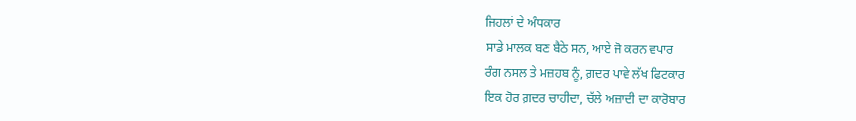ਜਿਹਲਾਂ ਦੇ ਅੰਧਕਾਰ
ਸਾਡੇ ਮਾਲਕ ਬਣ ਬੈਠੇ ਸਨ, ਆਏ ਜੋ ਕਰਨ ਵਪਾਰ
ਰੰਗ ਨਸਲ ਤੇ ਮਜ਼ਹਬ ਨੂੰ, ਗ਼ਦਰ ਪਾਵੇ ਲੱਖ ਫਿਟਕਾਰ
ਇਕ ਹੋਰ ਗ਼ਦਰ ਚਾਹੀਦਾ, ਚੱਲੇ ਅਜ਼ਾਦੀ ਦਾ ਕਾਰੋਬਾਰ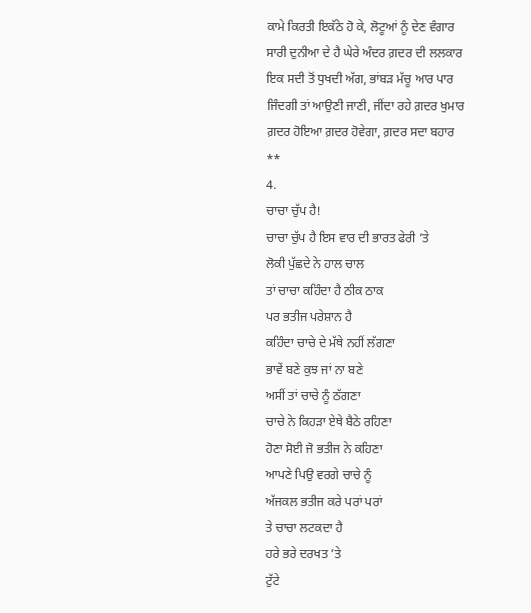ਕਾਮੇ ਕਿਰਤੀ ਇਕੱਠੇ ਹੋ ਕੇ, ਲੋਟੂਆਂ ਨੂੰ ਦੇਣ ਵੰਗਾਰ
ਸਾਰੀ ਦੁਨੀਆ ਦੇ ਹੈ ਘੇਰੇ ਅੰਦਰ ਗ਼ਦਰ ਦੀ ਲਲਕਾਰ
ਇਕ ਸਦੀ ਤੋਂ ਧੁਖਦੀ ਅੱਗ, ਭਾਂਬੜ ਮੱਚੂ ਆਰ ਪਾਰ
ਜਿੰਦਗੀ ਤਾਂ ਆਉਣੀ ਜਾਣੀ, ਜੀਂਦਾ ਰਹੇ ਗ਼ਦਰ ਖੁਮਾਰ
ਗ਼ਦਰ ਹੋਇਆ ਗ਼ਦਰ ਹੋਵੇਗਾ, ਗ਼ਦਰ ਸਦਾ ਬਹਾਰ
**
4.
ਚਾਚਾ ਚੁੱਪ ਹੈ!
ਚਾਚਾ ਚੁੱਪ ਹੈ ਇਸ ਵਾਰ ਦੀ ਭਾਰਤ ਫੇਰੀ ’ਤੇ
ਲੋਕੀ ਪੁੱਛਦੇ ਨੇ ਹਾਲ ਚਾਲ
ਤਾਂ ਚਾਚਾ ਕਹਿੰਦਾ ਹੈ ਠੀਕ ਠਾਕ
ਪਰ ਭਤੀਜ ਪਰੇਸ਼ਾਨ ਹੈ
ਕਹਿੰਦਾ ਚਾਚੇ ਦੇ ਮੱਥੇ ਨਹੀਂ ਲੱਗਣਾ
ਭਾਵੇਂ ਬਣੇ ਕੁਝ ਜਾਂ ਨਾ ਬਣੇ
ਅਸੀਂ ਤਾਂ ਚਾਚੇ ਨੂੰ ਠੱਗਣਾ
ਚਾਚੇ ਨੇ ਕਿਹੜਾ ਏਥੇ ਬੈਠੇ ਰਹਿਣਾ
ਹੋਣਾ ਸੋਈ ਜੋ ਭਤੀਜ ਨੇ ਕਹਿਣਾ
ਆਪਣੇ ਪਿਉ ਵਰਗੇ ਚਾਚੇ ਨੂੰ
ਅੱਜਕਲ ਭਤੀਜ ਕਰੇ ਪਰਾਂ ਪਰਾਂ
ਤੇ ਚਾਚਾ ਲਟਕਦਾ ਹੈ
ਹਰੇ ਭਰੇ ਦਰਖਤ ’ਤੇ
ਟੁੱਟੇ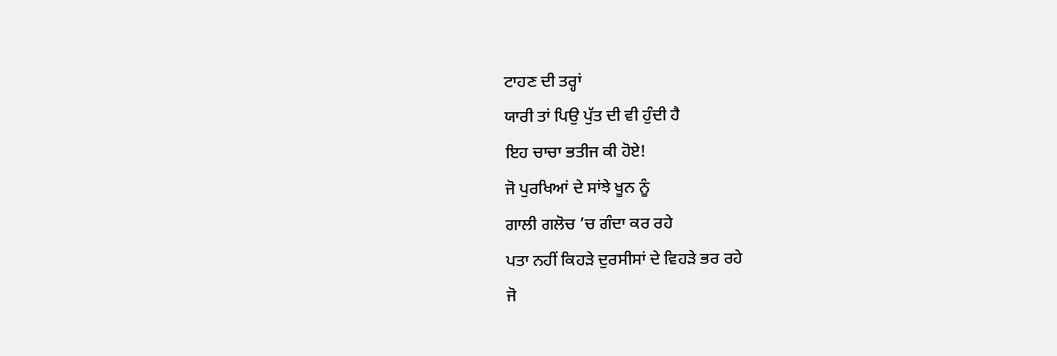ਟਾਹਣ ਦੀ ਤਰ੍ਹਾਂ
ਯਾਰੀ ਤਾਂ ਪਿਉ ਪੁੱਤ ਦੀ ਵੀ ਹੁੰਦੀ ਹੈ
ਇਹ ਚਾਚਾ ਭਤੀਜ ਕੀ ਹੋਏ!
ਜੋ ਪੁਰਖਿਆਂ ਦੇ ਸਾਂਝੇ ਖੂਨ ਨੂੰ
ਗਾਲੀ ਗਲੋਚ ’ਚ ਗੰਦਾ ਕਰ ਰਹੇ
ਪਤਾ ਨਹੀਂ ਕਿਹੜੇ ਦੁਰਸੀਸਾਂ ਦੇ ਵਿਹੜੇ ਭਰ ਰਹੇ
ਜੋ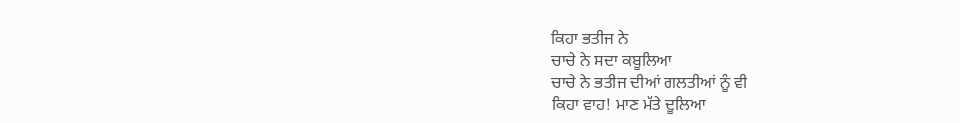ਕਿਹਾ ਭਤੀਜ ਨੇ
ਚਾਚੇ ਨੇ ਸਦਾ ਕਬੂਲਿਆ
ਚਾਚੇ ਨੇ ਭਤੀਜ ਦੀਆਂ ਗਲਤੀਆਂ ਨੂੰ ਵੀ
ਕਿਹਾ ਵਾਹ! ਮਾਣ ਮੱਤੇ ਦੂਲਿਆ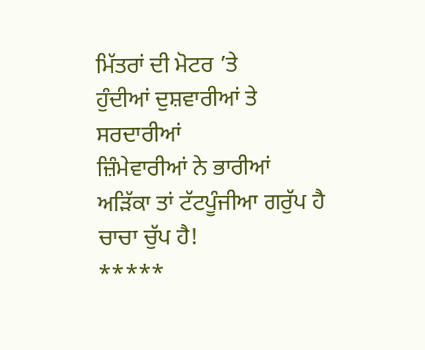ਮਿੱਤਰਾਂ ਦੀ ਮੋਟਰ ’ਤੇ
ਹੁੰਦੀਆਂ ਦੁਸ਼ਵਾਰੀਆਂ ਤੇ ਸਰਦਾਰੀਆਂ
ਜ਼ਿੰਮੇਵਾਰੀਆਂ ਨੇ ਭਾਰੀਆਂ
ਅੜਿੱਕਾ ਤਾਂ ਟੱਟਪੂੰਜੀਆ ਗਰੁੱਪ ਹੈ
ਚਾਚਾ ਚੁੱਪ ਹੈ!
*****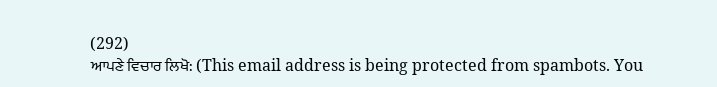(292)
ਆਪਣੇ ਵਿਚਾਰ ਲਿਖੋ: (This email address is being protected from spambots. You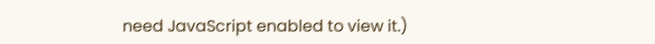need JavaScript enabled to view it.)